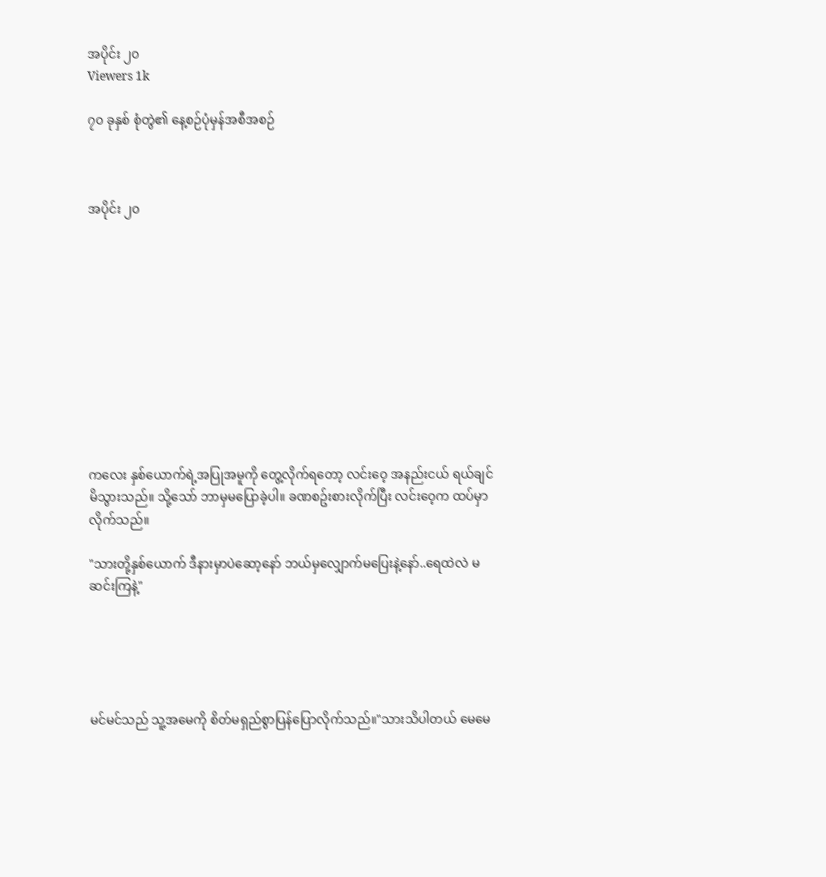အပိုင်း ၂၀
Viewers 1k

၇၀ ခုနှစ် စုံတွဲ၏ နေ့စဉ်ပုံမှန်အစီအစဉ်



အပိုင်း ၂၀











ကလေး နှစ်ယောက်ရဲ့အပြုအမူကို တွေ့လိုက်ရတော့ လင်းဝေ့ အနည်းငယ် ရယ်ချင်မိသွားသည်။ သို့သော် ဘာမှမပြောခဲ့ပါ။ ခဏစဥ်းစားလိုက်ပြီး လင်းဝေ့က ထပ်မှာလိုက်သည်။

"သားတို့နှစ်ယောက် ဒီနားမှာပဲဆော့နော် ဘယ်မှလျှောက်မပြေးနဲ့နော်..ရေထဲလဲ မဆင်းကြနဲ့"





မင်မင်သည် သူ့အမေကို စိတ်မရှည်စွာပြန်ပြောလိုက်သည်။"သားသိပါတယ် မေမေ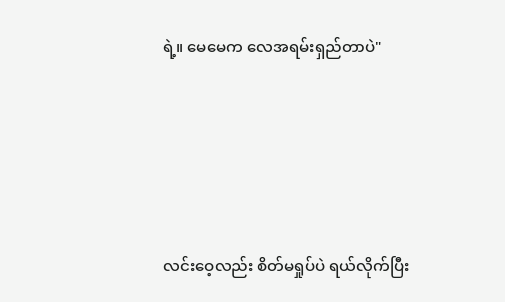ရဲ့။ မေမေက လေအရမ်းရှည်တာပဲ"





လင်းဝေ့လည်း စိတ်မရှုပ်ပဲ ရယ်လိုက်ပြီး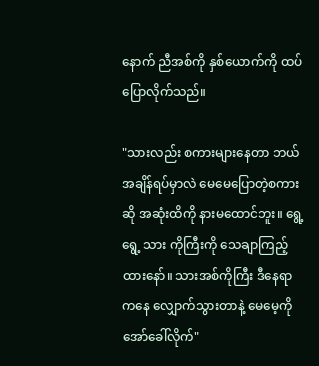နောက် ညီအစ်ကို နှစ်ယောက်ကို ထပ်ပြောလိုက်သည်။

"သားလည်း စကားများနေတာ ဘယ်အချိန်ရပ်မှာလဲ မေမေပြောတဲ့စကားဆို အဆုံးထိကို နားမထောင်ဘူး။ ရွေ့ရွေ့ သား ကိုကြီးကို သေချာကြည့်ထားနော်။ သားအစ်ကိုကြီး ဒီနေရာကနေ လျှောက်သွားတာနဲ့ မေမေ့ကို အော်ခေါ်လိုက်"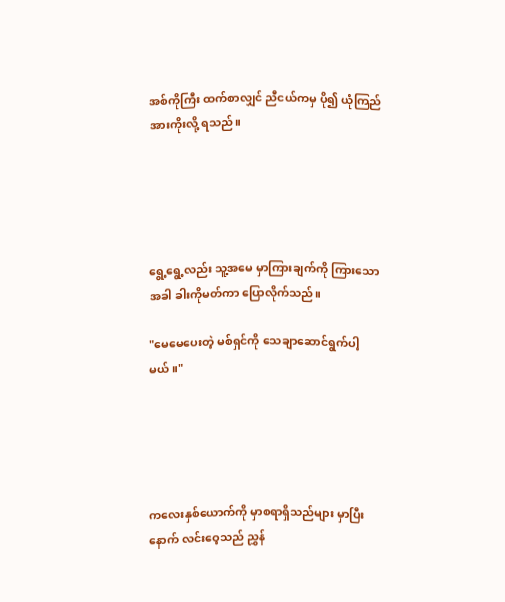အစ်ကိုကြီး ထက်စာလျှင် ညီငယ်ကမှ ပို၍ ယုံကြည်အားကိုးလို့ ရသည်။





ရွေ့ရွေ့လည်း သူ့အမေ မှာကြားချက်ကို ကြားသောအခါ ခါးကိုမတ်ကာ ပြောလိုက်သည်။

"မေမေပေးတဲ့ မစ်ရှင်ကို သေချာဆောင်ရွက်ပါ့မယ်။"





ကလေးနှစ်ယောက်ကို မှာစရာရှိသည်များ မှာပြီးနောက် လင်းဝေ့သည် ညွှန်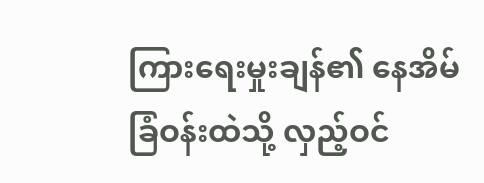ကြားရေးမှုးချန်၏ နေအိမ်ခြံဝန်းထဲသို့ လှည့်ဝင်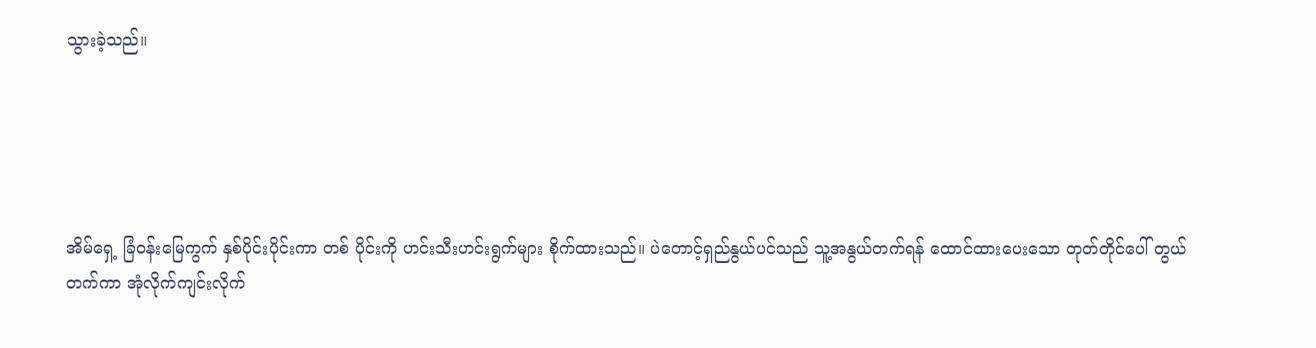သွားခဲ့သည်။





အိမ်ရှေ့ ခြံဝန်းမြေကွက် နှစ်ပိုင်းပိုင်းကာ တစ် ပိုင်းကို ဟင်းသီးဟင်းရွက်များ စိုက်ထားသည်။ ပဲတောင့်ရှည်နွယ်ပင်သည် သူ့အနွယ်တက်ရန် ထောင်ထားပေးသော တုတ်တိုင်ပေါ် တွယ်တက်ကာ အုံလိုက်ကျင်းလိုက်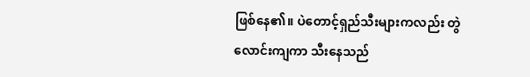ဖြစ်နေ၏။ ပဲတောင့်ရှည်သီးများကလည်း တွဲလောင်းကျကာ သီးနေသည်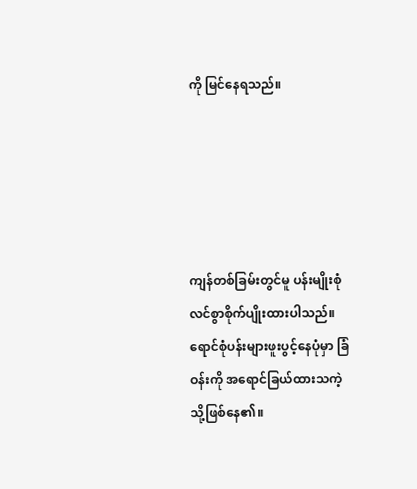ကို မြင်နေရသည်။





ကျန်တစ်ခြမ်းတွင်မူ ပန်းမျိုးစုံလင်စွာစိုက်ပျိုးထားပါသည်။ ရောင်စုံပန်းများဖူးပွင့်နေပုံမှာ ခြံဝန်းကို အရောင်ခြယ်ထားသကဲ့သို့ဖြစ်နေ၏။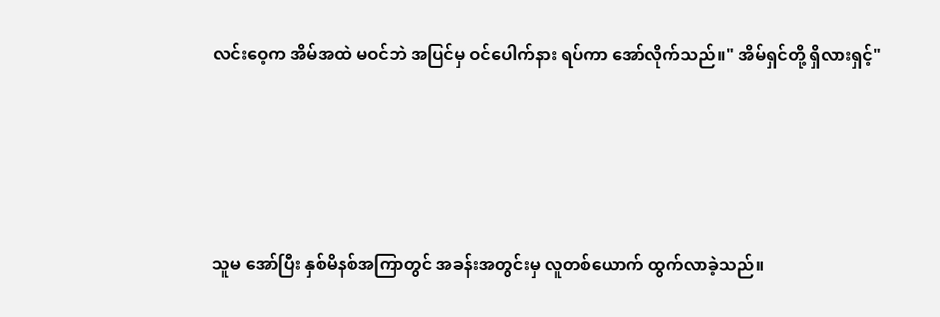လင်းဝေ့က အိမ်အထဲ မဝင်ဘဲ အပြင်မှ ဝင်ပေါက်နား ရပ်ကာ အော်လိုက်သည်။" အိမ်ရှင်တို့ ရှိလားရှင့်"





သူမ အော်ပြီး နှစ်မိနစ်အကြာတွင် အခန်းအတွင်းမှ လူတစ်ယောက် ထွက်လာခဲ့သည်။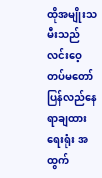ထိုအမျိုးသမီးသည် လင်းဝေ့ တပ်မတော် ပြန်လည်နေရာချထားရေးရုံး အထွက်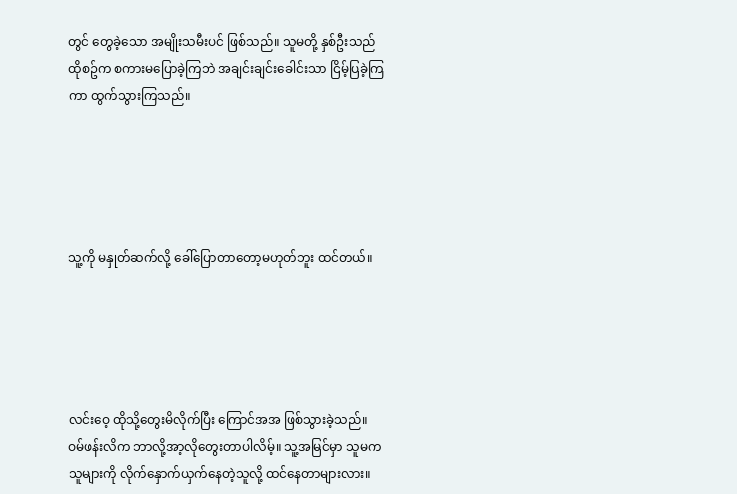တွင် တွေခဲ့သော အမျိုးသမီးပင် ဖြစ်သည်။ သူမတို့ နှစ်ဦးသည် ထိုစဥ်က စကားမပြောခဲ့ကြဘဲ အချင်းချင်းခေါင်းသာ ငြိမ့်ပြခဲ့ကြကာ ထွက်သွားကြသည်။





သူ့ကို မနှုတ်ဆက်လို့ ခေါ်ပြောတာတော့မဟုတ်ဘူး ထင်တယ်။





လင်းဝေ့ ထိုသို့တွေးမိလိုက်ပြီး ကြောင်အအ ဖြစ်သွားခဲ့သည်။ ဝမ်ဖန်းလိက ဘာလို့အာ့လိုတွေးတာပါလိမ့်။ သူ့အမြင်မှာ သူမက သူများကို လိုက်နှောက်ယှက်နေတဲ့သူလို့ ထင်နေတာများလား။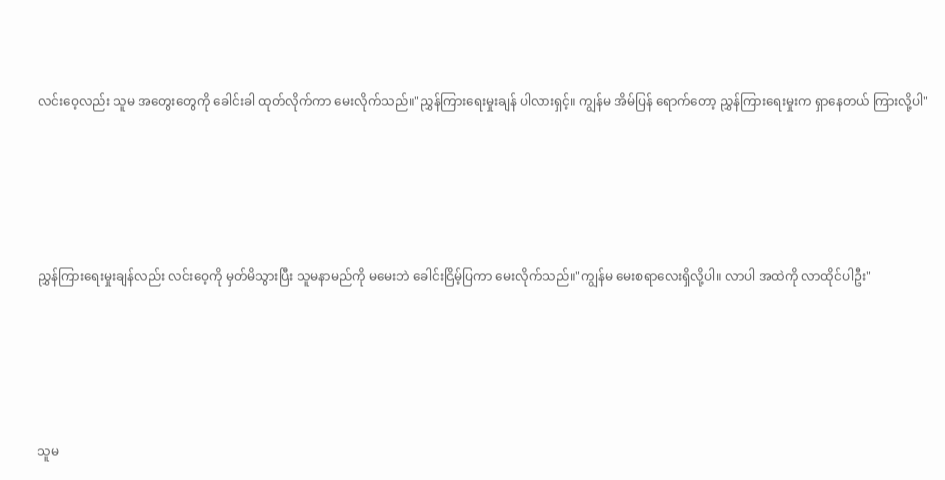လင်းဝေ့လည်း သူမ အတွေးတွေကို ခေါင်းခါ ထုတ်လိုက်ကာ မေးလိုက်သည်။"ညွှန်ကြားရေးမှုးချန် ပါလားရှင့်။ ကျွန်မ အိမ်ပြန် ရောက်တော့ ညွှန်ကြားရေးမှုးက ရှာနေတယ် ကြားလို့ပါ"





ညွှန်ကြားရေးမှုးချန်လည်း လင်းဝေ့ကို မှတ်မိသွားပြီး သူမနာမည်ကို မမေးဘဲ ခေါင်းငြိမ့်ပြကာ မေးလိုက်သည်။"ကျွန်မ မေးစရာလေးရှိလို့ပါ။ လာပါ အထဲကို လာထိုင်ပါဦး"





သူမ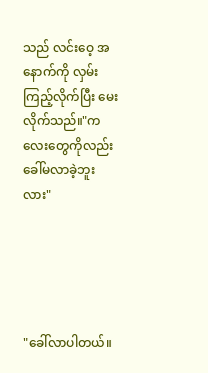သည် လင်းဝေ့ အနောက်ကို လှမ်းကြည့်လိုက်ပြီး မေးလိုက်သည်။"ကလေးတွေကိုလည်း ခေါ်မလာခဲ့ဘူး လား"





"ခေါ်လာပါတယ်။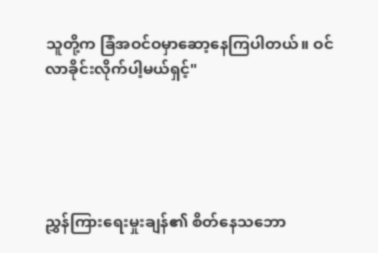သူတို့က ခြံအဝင်ဝမှာဆော့နေကြပါတယ်။ ဝင်လာခိုင်းလိုက်ပါ့မယ်ရှင့်"





ညွှန်ကြားရေးမှုးချန်၏ စိတ်နေသဘော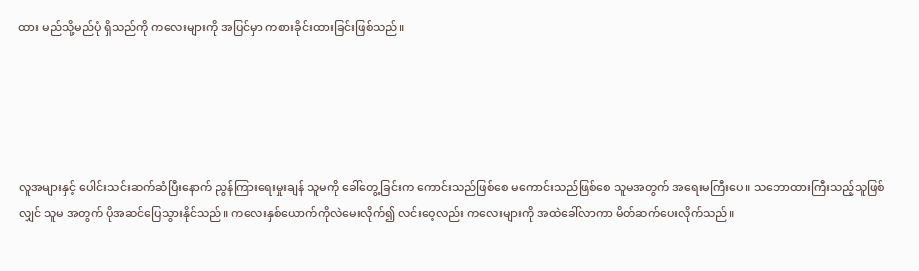ထား မည်သို့မည်ပုံ ရှိသည်ကို ကလေးများကို အပြင်မှာ ကစားခိုင်းထားခြင်းဖြစ်သည်။





လူအများနှင့် ပေါင်းသင်းဆက်ဆံပြီးနောက် ညွန်ကြားရေးမှုးချန် သူမကို ခေါ်တွေ့ခြင်းက ကောင်းသည်ဖြစ်စေ မကောင်းသည်ဖြစ်စေ သူမအတွက် အရေးမကြီးပေ။ သဘောထားကြီးသည့်သူဖြစ်လျှင် သူမ အတွက် ပိုအဆင်ပြေသွားနိုင်သည်။ ကလေးနှစ်ယောက်ကိုလဲမေးလိုက်၍ လင်းဝေ့လည်း ကလေးများကို အထဲခေါ်လာကာ မိတ်ဆက်ပေးလိုက်သည်။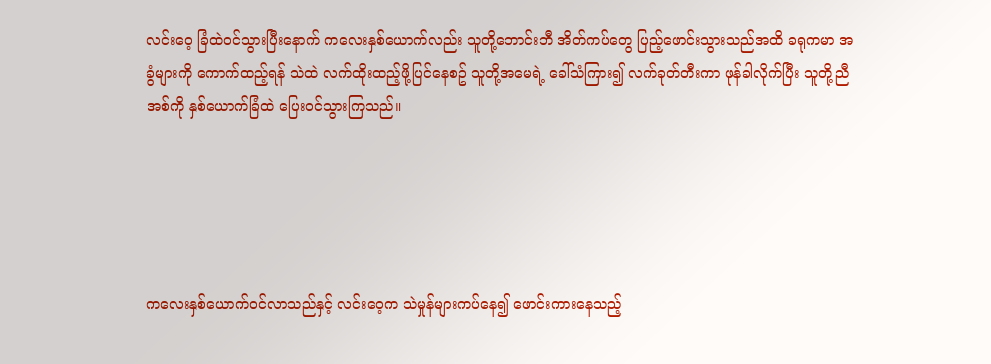လင်းဝေ့ ခြံထဲဝင်သွားပြီးနောက် ကလေးနှစ်ယောက်လည်း သူတို့ဘောင်းဘီ အိတ်ကပ်တွေ ပြည့်ဖောင်းသွားသည်အထိ ခရုကမာ အခွံများကို ကောက်ထည့်ရန် သဲထဲ လက်ထိုးထည့်ဖို့ပြင်နေစဥ် သူတို့အမေရဲ့ ခေါ်သံကြား၍ လက်ခုတ်တီးကာ ဖုန်ခါလိုက်ပြီး သူတို့ညီအစ်ကို နှစ်ယောက်ခြံထဲ ပြေးဝင်သွားကြသည်။





ကလေးနှစ်ယောက်ဝင်လာသည်နှင့် လင်းဝေ့က သဲမှုန်များကပ်နေ၍ ဖောင်းကားနေသည့်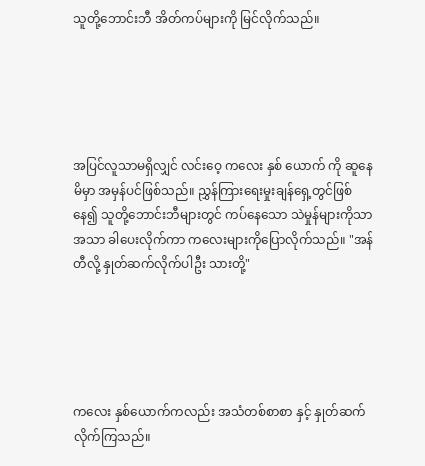သူတို့ဘောင်းဘီ အိတ်ကပ်များကို မြင်လိုက်သည်။





အပြင်လူသာမရှိလျှင် လင်းဝေ့ ကလေး နှစ် ယောက် ကို ဆူနေမိမှာ အမှန်ပင်ဖြစ်သည်။ ညွှန်ကြားရေးမှုးချန်ရှေ့တွင်ဖြစ်နေ၍ သူတို့ဘောင်းဘီများတွင် ကပ်နေသော သဲမှုန်များကိုသာ အသာ ခါပေးလိုက်ကာ ကလေးများကိုပြောလိုက်သည်။ "အန်တီလို့ နှုတ်ဆက်လိုက်ပါဦး သားတို့"





ကလေး နှစ်ယောက်ကလည်း အသံတစ်စာစာ နှင့် နှုတ်ဆက်လိုက်ကြသည်။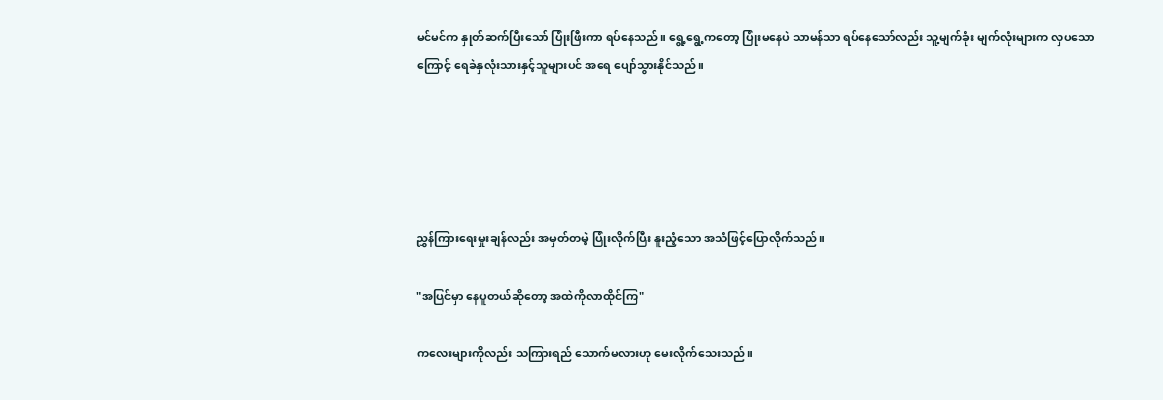မင်မင်က နှုတ်ဆက်ပြီးသော် ပြုံးဖြီးကာ ရပ်နေသည်။ ရွေ့ရွေ့ကတော့ ပြုံးမနေပဲ သာမန်သာ ရပ်နေသော်လည်း သူ့မျက်ခုံး မျက်လုံးများက လှပသောကြောင့် ရေခဲနှလုံးသားနှင့်သူများပင် အရေ ပျော်သွားနိုင်သည်။





ညွှန်ကြားရေးမှုးချန်လည်း အမှတ်တမဲ့ ပြုံးလိုက်ပြီး နူးညံ့သော အသံဖြင့်ပြောလိုက်သည်။

"အပြင်မှာ နေပူတယ်ဆိုတော့ အထဲကိုလာထိုင်ကြ"

ကလေးများကိုလည်း သကြားရည် သောက်မလားဟု မေးလိုက်သေးသည်။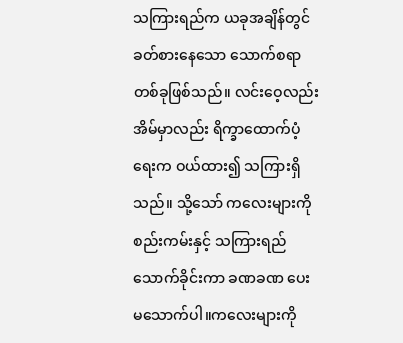သကြားရည်က ယခုအချိန်တွင် ခတ်စားနေသော သောက်စရာတစ်ခုဖြစ်သည်။ လင်းဝေ့လည်း အိမ်မှာလည်း ရိက္ခာထောက်ပံ့ရေးက ဝယ်ထား၍ သကြားရှိသည်။ သို့သော် ကလေးများကို စည်းကမ်းနှင့် သကြားရည်သောက်ခိုင်းကာ ခဏခဏ ပေး မသောက်ပါ။ကလေးများကို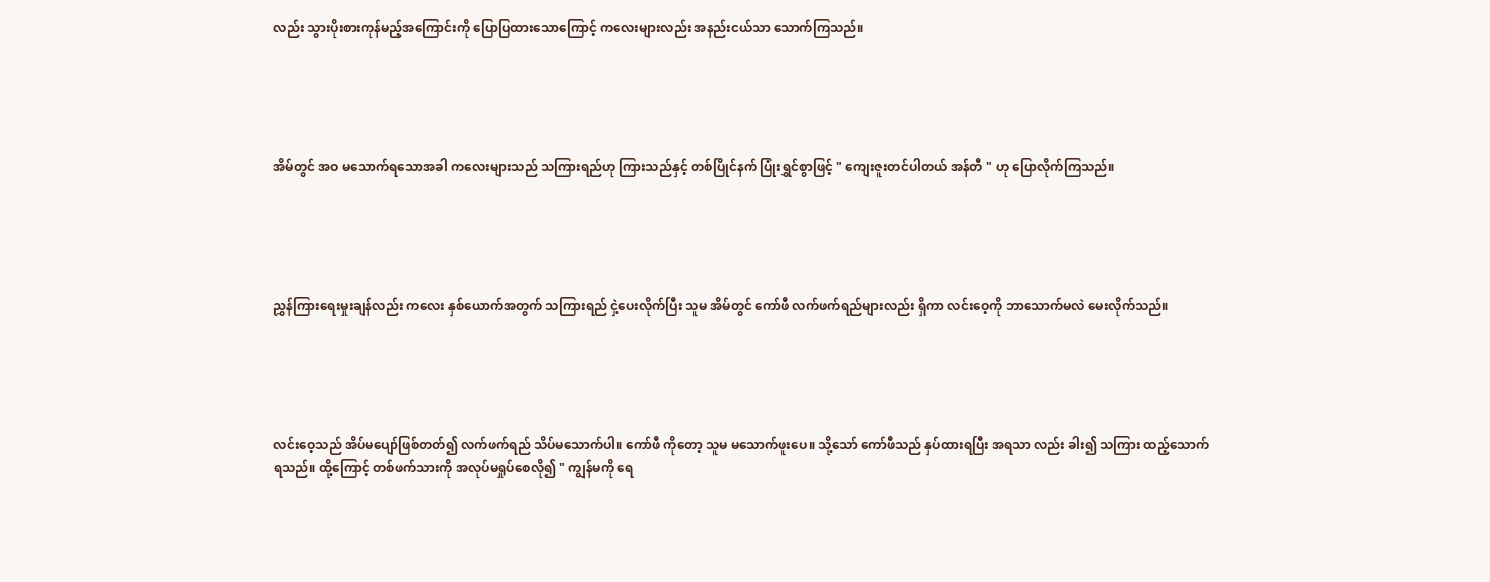လည်း သွားပိုးစားကုန်မည့်အကြောင်းကို ပြောပြထားသောကြောင့် ကလေးများလည်း အနည်းငယ်သာ သောက်ကြသည်။





အိမ်တွင် အဝ မသောက်ရသောအခါ ကလေးများသည် သကြားရည်ဟု ကြားသည်နှင့် တစ်ပြိုင်နက် ပြုံးရွှင်စွာဖြင့် " ကျေးဇူးတင်ပါတယ် အန်တီ " ဟု ပြောလိုက်ကြသည်။





ညွှန်ကြားရေးမှုးချန်လည်း ကလေး နှစ်ယောက်အတွက် သကြားရည် ငှဲ့ပေးလိုက်ပြီး သူမ အိမ်တွင် ကော်ဖီ လက်ဖက်ရည်များလည်း ရှိကာ လင်းဝေ့ကို ဘာသောက်မလဲ မေးလိုက်သည်။





လင်းဝေ့သည် အိပ်မပျော်ဖြစ်တတ်၍ လက်ဖက်ရည် သိပ်မသောက်ပါ။ ကော်ဖီ ကိုတော့ သူမ မသောက်ဖူးပေ။ သို့သော် ကော်ဖီသည် နှပ်ထားရပြီး အရသာ လည်း ခါး၍ သကြား ထည့်သောက်ရသည်။ ထို့ကြောင့် တစ်ဖက်သားကို အလုပ်မရှုပ်စေလို၍ " ကျွန်မကို ရေ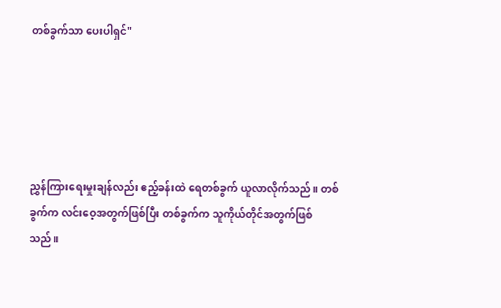တစ်ခွက်သာ ပေးပါရှင်"





ညွှန်ကြားရေးမှုးချန်လည်း ဧည့်ခန်းထဲ ရေတစ်ခွက် ယူလာလိုက်သည်။ တစ်ခွက်က လင်းဝေ့အတွက်ဖြစ်ပြီး တစ်ခွက်က သူကိုယ်တိုင်အတွက်ဖြစ်သည်။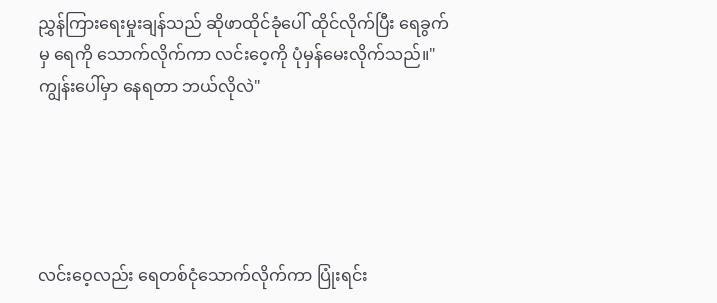ညွှန်ကြားရေးမှုးချန်သည် ဆိုဖာထိုင်ခုံပေါ် ထိုင်လိုက်ပြီး ရေခွက်မှ ရေကို သောက်လိုက်ကာ လင်းဝေ့ကို ပုံမှန်မေးလိုက်သည်။"ကျွန်းပေါ်မှာ နေရတာ ဘယ်လိုလဲ"





လင်းဝေ့လည်း ရေတစ်ငုံသောက်လိုက်ကာ ပြုံးရင်း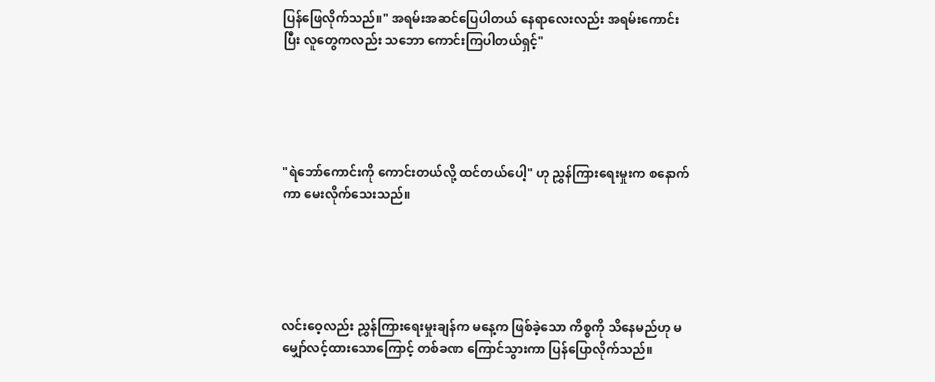ပြန်ဖြေလိုက်သည်။" အရမ်းအဆင်ပြေပါတယ် နေရာလေးလည်း အရမ်းကောင်းပြီး လူတွေကလည်း သဘော ကောင်းကြပါတယ်ရှင့်"





"ရဲဘော်ကောင်းကို ကောင်းတယ်လို့ ထင်တယ်ပေါ့" ဟု ညွှန်ကြားရေးမှုးက စနောက်ကာ မေးလိုက်သေးသည်။





လင်းဝေ့လည်း ညွှန်ကြားရေးမှုးချန်က မနေ့က ဖြစ်ခဲ့သော ကိစ္စကို သိနေမည်ဟု မမျှော်လင့်ထားသောကြောင့် တစ်ခဏ ကြောင်သွားကာ ပြန်ပြောလိုက်သည်။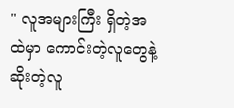" လူအများကြီး ရှိတဲ့အထဲမှာ ကောင်းတဲ့လူတွေနဲ့ ဆိုးတဲ့လူ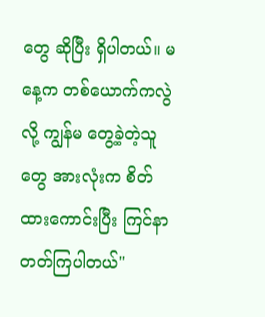တွေ ဆိုပြီး ရှိပါတယ်။ မနေ့က တစ်ယောက်ကလွဲလို့ ကျွန်မ တွေ့ခဲ့တဲ့သူတွေ အားလုံးက စိတ်ထားကောင်းပြီး ကြင်နာတတ်ကြပါတယ်"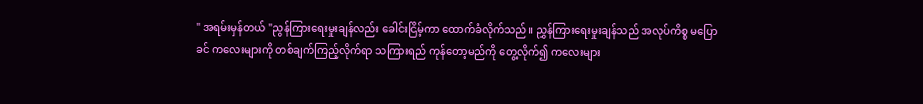" အရမ်းမှန်တယ် "ညွန်ကြားရေးမှုးချန်လည်း ခေါင်းငြိမ့်ကာ ထောက်ခံလိုက်သည်။ ညွှန်ကြားရေးမှုးချန်သည် အလုပ်ကိစ္စ မပြောခင် ကလေးများကို တစ်ချက်ကြည့်လိုက်ရာ သကြားရည် ကုန်တော့မည်ကို တွေ့လိုက်၍ ကလေးများ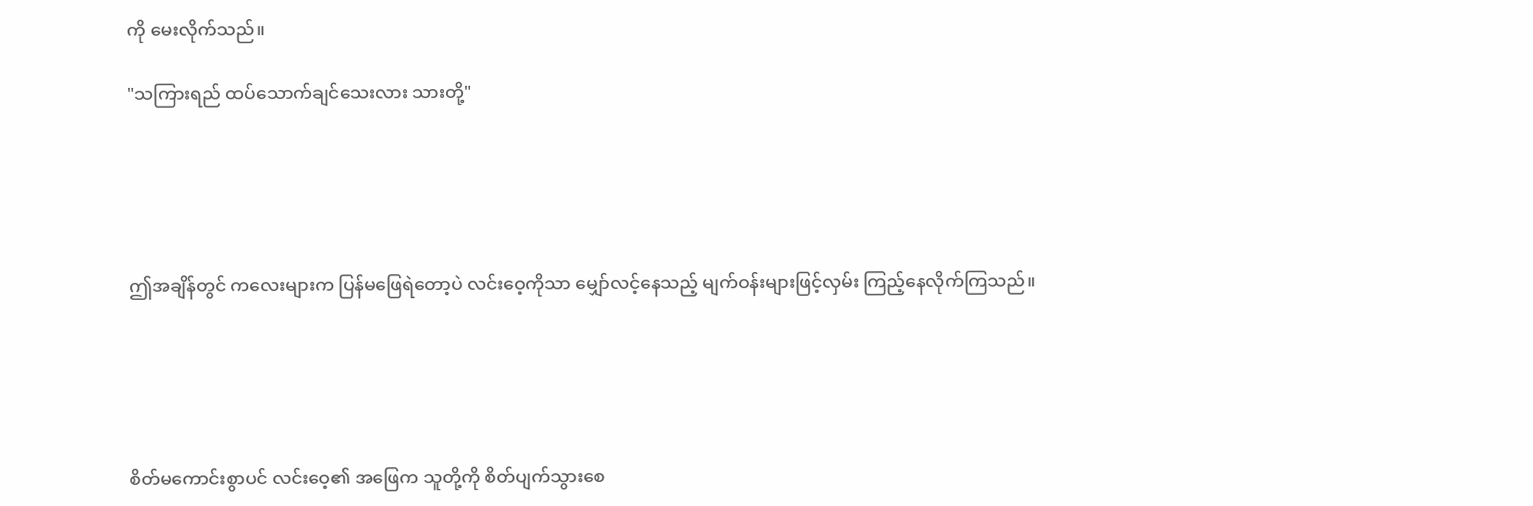ကို မေးလိုက်သည်။

"သကြားရည် ထပ်သောက်ချင်သေးလား သားတို့"





ဤအချိန်တွင် ကလေးများက ပြန်မဖြေရဲတော့ပဲ လင်းဝေ့ကိုသာ မျှော်လင့်နေသည့် မျက်ဝန်းများဖြင့်လှမ်း ကြည့်နေလိုက်ကြသည်။





စိတ်မကောင်းစွာပင် လင်းဝေ့၏ အဖြေက သူတို့ကို စိတ်ပျက်သွားစေ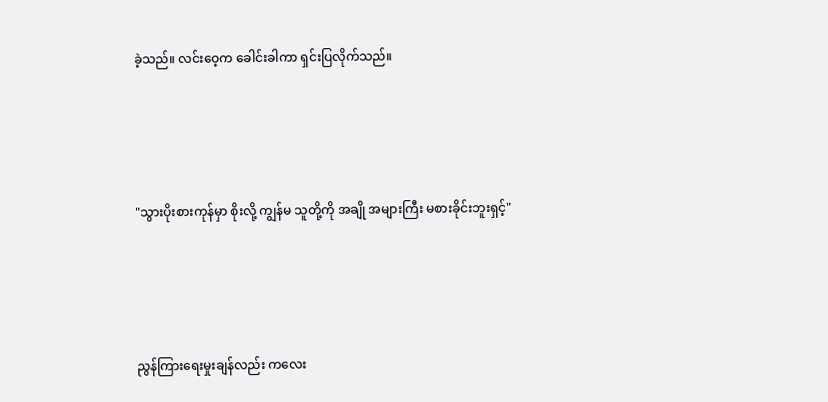ခဲ့သည်။ လင်းဝေ့က ခေါင်းခါကာ ရှင်းပြလိုက်သည်။





"သွားပိုးစားကုန်မှာ စိုးလို့ ကျွန်မ သူတို့ကို အချို အများကြီး မစားခိုင်းဘူးရှင့်"





ညွန်ကြားရေးမှုးချန်လည်း ကလေး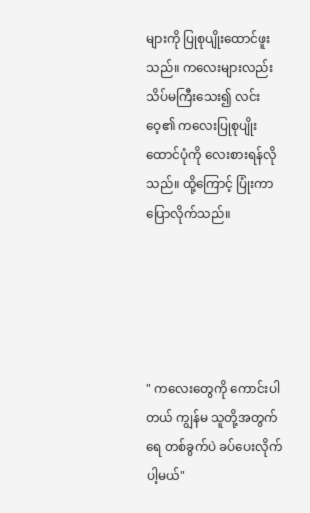များကို ပြုစုပျိုးထောင်ဖူးသည်။ ကလေးများလည်း သိပ်မကြီးသေး၍ လင်းဝေ့၏ ကလေးပြုစုပျိုးထောင်ပုံကို လေးစားရန်လိုသည်။ ထို့ကြောင့် ပြုံးကာပြောလိုက်သည်။





" ကလေးတွေကို ကောင်းပါတယ် ကျွန်မ သူတို့အတွက် ရေ တစ်ခွက်ပဲ ခပ်ပေးလိုက်ပါ့မယ်"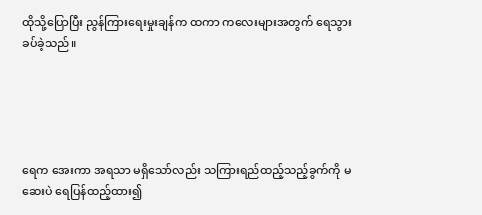ထိုသို့ပြောပြီး ညွန်ကြားရေးမှုးချန်က ထကာ ကလေးများအတွက် ရေသွားခပ်ခဲ့သည်။





ရေက အေးကာ အရသာ မရှိသော်လည်း သကြားရည်ထည့်သည့်ခွက်ကို မဆေးပဲ ရေပြန်ထည့်ထား၍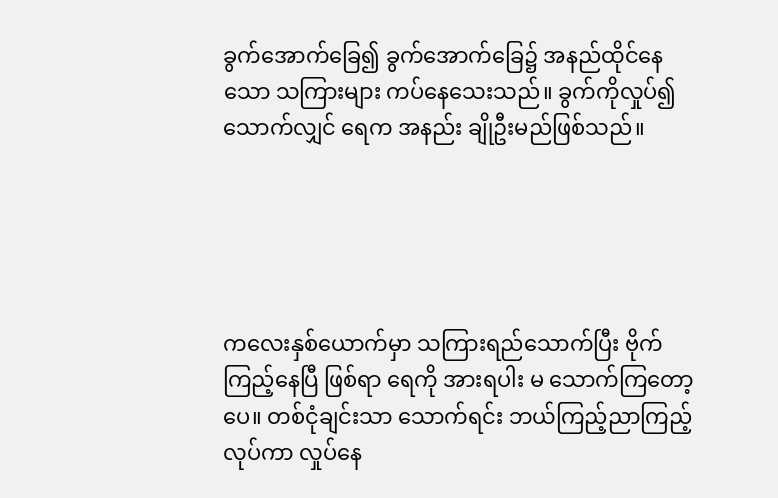ခွက်အောက်ခြေ၍ ခွက်အောက်ခြေ၌ အနည်ထိုင်နေသော သကြားများ ကပ်နေသေးသည်။ ခွက်ကိုလှုပ်၍ သောက်လျှင် ရေက အနည်း ချိုဦးမည်ဖြစ်သည်။





ကလေးနှစ်ယောက်မှာ သကြားရည်သောက်ပြီး ဗိုက်ကြည့်နေပြီ ဖြစ်ရာ ရေကို အားရပါး မ သောက်ကြတော့ပေ။ တစ်ငုံချင်းသာ သောက်ရင်း ဘယ်ကြည့်ညာကြည့်လုပ်ကာ လှုပ်နေ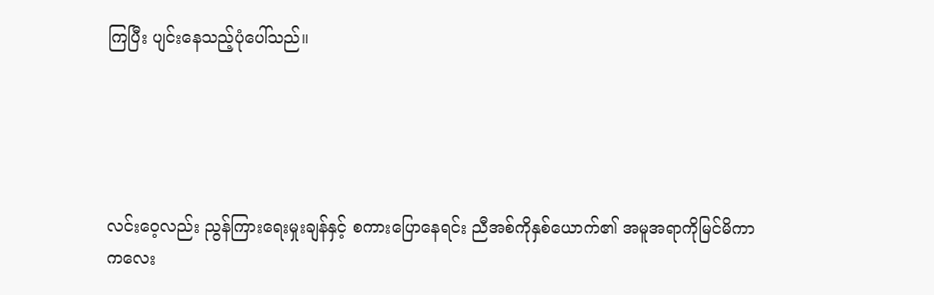ကြပြီး ပျင်းနေသည့်ပုံပေါ်သည်။





လင်းဝေ့လည်း ညွန်ကြားရေးမှုးချန်နှင့် စကားပြောနေရင်း ညီအစ်ကိုနှစ်ယောက်၏ အမူအရာကိုမြင်မိကာ ကလေး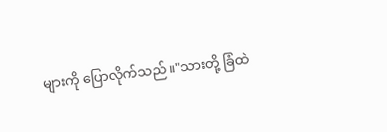များကို ပြောလိုက်သည်။"သားတို့ ခြံထဲ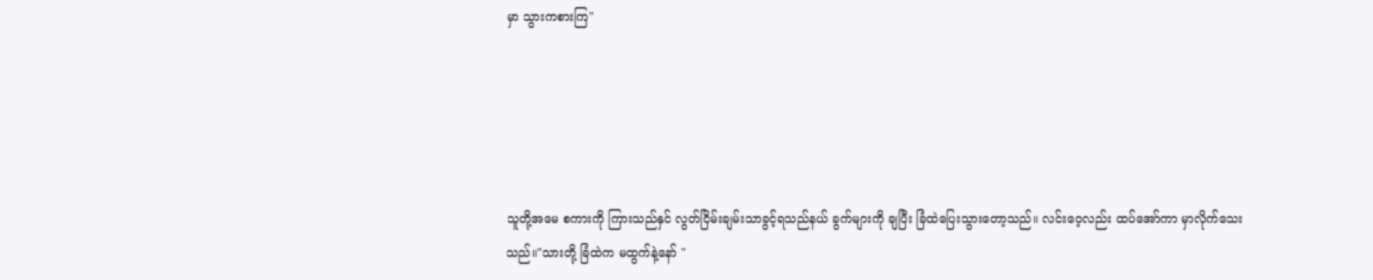မှာ သွားကစားကြ"





သူတို့အမေ စကားကို ကြားသည်နှင် လွတ်ငြိမ်းချမ်းသာခွင့်ရသည်နယ် ခွက်များကို ချပြီး ခြံထဲပြေးသွားတော့သည်။ လင်းဝေ့လည်း ထပ်အော်ကာ မှာလိုက်သေးသည်။"သားတို့ ခြံထဲက မထွက်နဲ့နော် "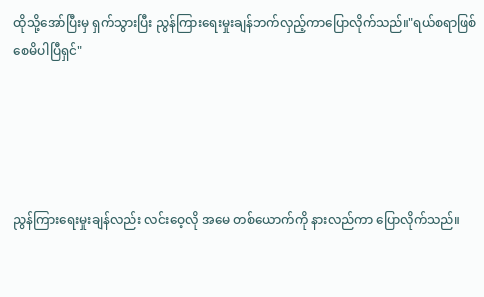ထိုသို့အော်ပြီးမှ ရှက်သွားပြီး ညွန်ကြားရေးမှုးချန်ဘက်လှည့်ကာပြောလိုက်သည်။"ရယ်စရာဖြစ်စေမိပါပြီရှင်"





ညွန်ကြားရေးမှုးချန်လည်း လင်းဝေ့လို အမေ တစ်ယောက်ကို နားလည်ကာ ပြောလိုက်သည်။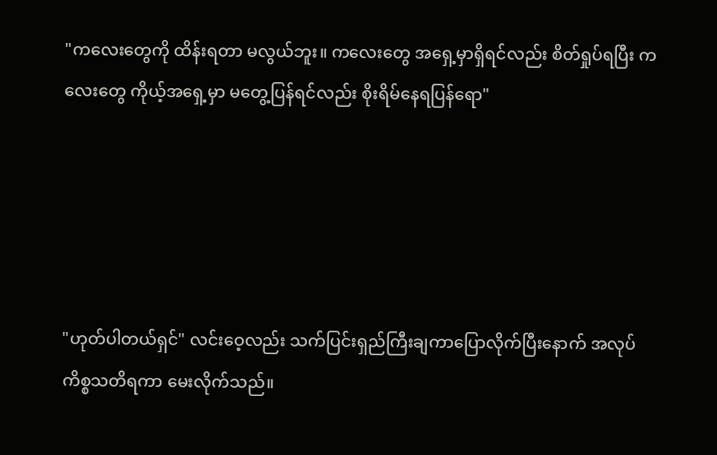"ကလေးတွေကို ထိန်းရတာ မလွယ်ဘူး။ ကလေးတွေ အရှေ့မှာရှိရင်လည်း စိတ်ရှုပ်ရပြီး ကလေးတွေ ကိုယ့်အရှေ့မှာ မတွေ့ပြန်ရင်လည်း စိုးရိမ်နေရပြန်ရော"





"ဟုတ်ပါတယ်ရှင်" လင်းဝေ့လည်း သက်ပြင်းရှည်ကြီးချကာပြောလိုက်ပြီးနောက် အလုပ်ကိစ္စသတိရကာ မေးလိုက်သည်။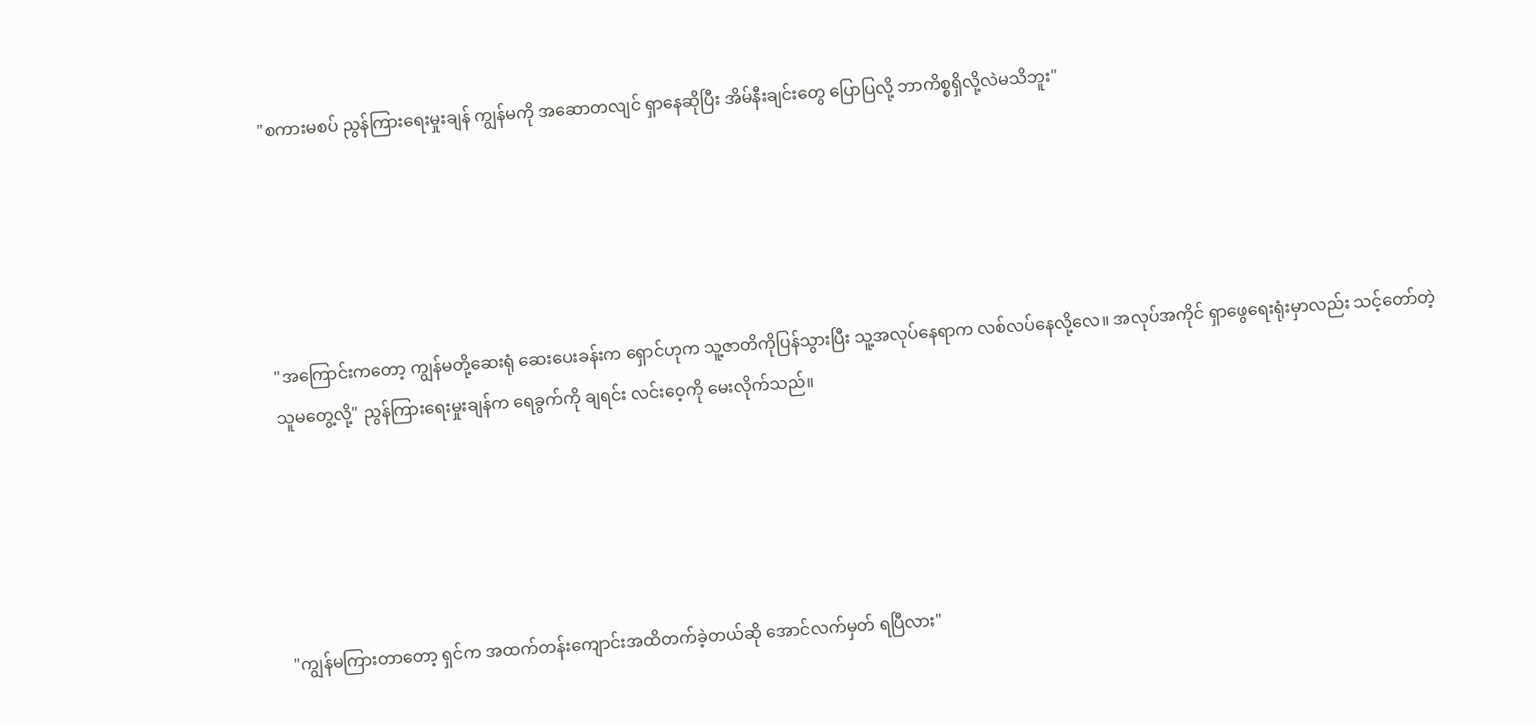"စကားမစပ် ညွန်ကြားရေးမှုးချန် ကျွန်မကို အဆောတလျင် ရှာနေဆိုပြီး အိမ်နီးချင်းတွေ ပြောပြလို့ ဘာကိစ္စရှိလို့လဲမသိဘူး"





"အကြောင်းကတော့ ကျွန်မတို့ဆေးရုံ ဆေးပေးခန်းက ရှောင်ဟုက သူ့ဇာတိကိုပြန်သွားပြီး သူ့အလုပ်နေရာက လစ်လပ်နေလို့လေ။ အလုပ်အကိုင် ရှာဖွေရေးရုံးမှာလည်း သင့်တော်တဲ့သူမတွေ့လို့" ညွန်ကြားရေးမှုးချန်က ရေခွက်ကို ချရင်း လင်းဝေ့ကို မေးလိုက်သည်။





"ကျွန်မကြားတာတော့ ရှင်က အထက်တန်းကျောင်းအထိတက်ခဲ့တယ်ဆို အောင်လက်မှတ် ရပြီလား"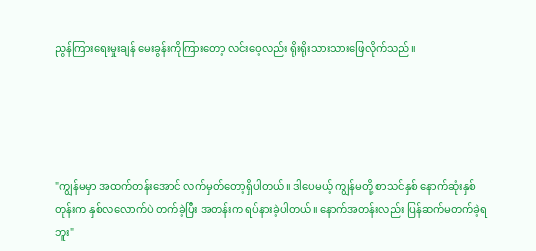ညွန်ကြားရေးမှုးချန် မေးခွန်းကိုကြားတော့ လင်းဝေ့လည်း ရိုးရိုးသားသားဖြေလိုက်သည်။





"ကျွန်မမှာ အထက်တန်းအောင် လက်မှတ်တော့ရှိပါတယ်။ ဒါပေမယ့် ကျွန်မတို့ စာသင်နှစ် နောက်ဆုံးနှစ် တုန်းက နှစ်လလောက်ပဲ တက်ခဲ့ပြီး အတန်းက ရပ်နားခဲ့ပါတယ်။ နောက်အတန်းလည်း ပြန်ဆက်မတက်ခဲ့ရဘူး"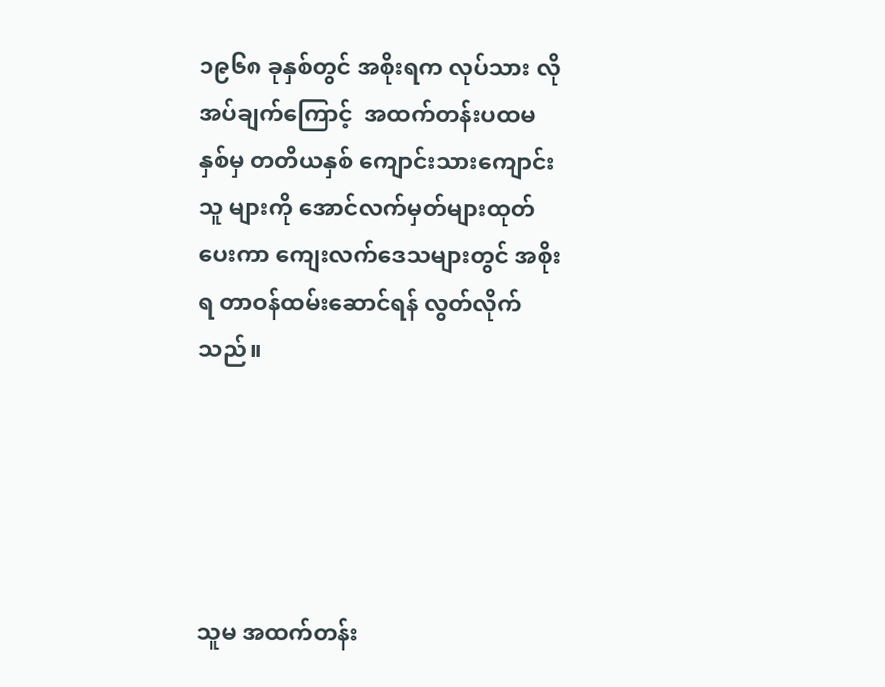၁၉၆၈ ခုနှစ်တွင် အစိုးရက လုပ်သား လိုအပ်ချက်ကြောင့်  အထက်တန်းပထမနှစ်မှ တတိယနှစ် ကျောင်းသားကျောင်းသူ များကို အောင်လက်မှတ်များထုတ်ပေးကာ ကျေးလက်ဒေသများတွင် အစိုးရ တာဝန်ထမ်းဆောင်ရန် လွတ်လိုက်သည်။





သူမ အထက်တန်း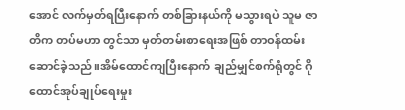အောင် လက်မှတ်ရပြီးနောက် တစ်ခြားနယ်ကို မသွားရပဲ သူမ ဇာတိက တပ်မဟာ တွင်သာ မှတ်တမ်းစာရေးအဖြစ် တာဝန်ထမ်းဆောင်ခဲ့သည်။အိမ်ထောင်ကျပြီးနောက် ချည်မျှင်စက်ရုံတွင် ဂိုထောင်အုပ်ချုပ်ရေးမှုး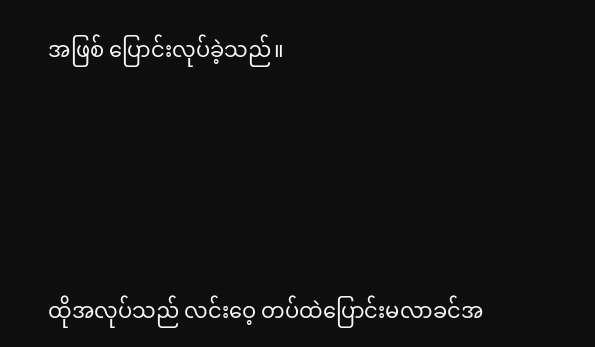အဖြစ် ပြောင်းလုပ်ခဲ့သည်။





ထိုအလုပ်သည် လင်းဝေ့ တပ်ထဲပြောင်းမလာခင်အ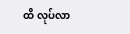ထိ လုပ်လာ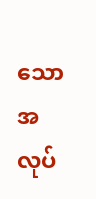သော အလုပ်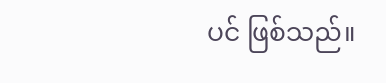ပင် ဖြစ်သည်။